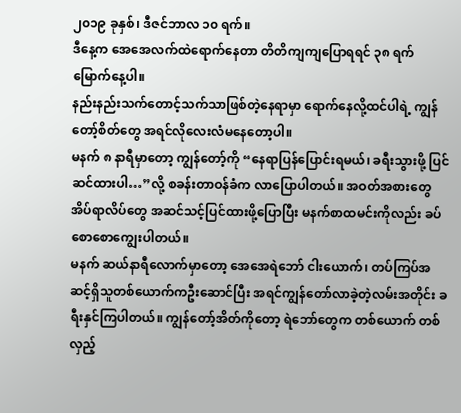၂၀၁၉ ခုနှစ်၊ ဒီဇင်ဘာလ ၁၀ ရက်။
ဒီနေ့က အေအေလက်ထဲရောက်နေတာ တိတိကျကျပြောရရင် ၃၈ ရက်မြောက်နေ့ပါ။
နည်းနည်းသက်တောင့်သက်သာဖြစ်တဲ့နေရာမှာ ရောက်နေလို့ထင်ပါရဲ့ ကျွန်တော့်စိတ်တွေ အရင်လိုလေးလံမနေတော့ပါ။
မနက် ၈ နာရီမှာတော့ ကျွန်တော့်ကို “နေရာပြန်ပြောင်းရမယ်၊ ခရီးသွားဖို့ ပြင်ဆင်ထားပါ…”လို့ စခန်းတာဝန်ခံက လာပြောပါတယ်။ အဝတ်အစားတွေ အိပ်ရာလိပ်တွေ အဆင်သင့်ပြင်ထားဖို့ပြောပြီး မနက်စာထမင်းကိုလည်း ခပ်စောစောကျွေးပါတယ်။
မနက် ဆယ်နာရီလောက်မှာတော့ အေအေရဲဘော် ငါးယောက်၊ တပ်ကြပ်အဆင့်ရှိသူတစ်ယောက်ကဦးဆောင်ပြီး အရင်ကျွန်တော်လာခဲ့တဲ့လမ်းအတိုင်း ခရီးနှင်ကြပါတယ်။ ကျွန်တော့်အိတ်ကိုတော့ ရဲဘော်တွေက တစ်ယောက် တစ်လှည့်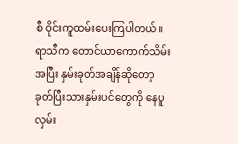စီ ဝိုင်းကူထမ်းပေးကြပါတယ်။
ရာသီက တောင်ယာကောက်သိမ်းအပြီး နှမ်းခုတ်အချိန်ဆိုတော့ ခုတ်ပြီးသားနှမ်းပင်တွေကို နေပူလှမ်း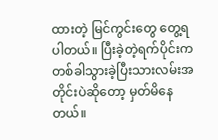ထားတဲ့ မြင်ကွင်းတွေ တွေ့ရပါတယ်။ ပြီးခဲ့တဲ့ရက်ပိုင်းက တစ်ခါသွားခဲ့ပြီးသားလမ်းအတိုင်းပဲဆိုတော့ မှတ်မိနေတယ်။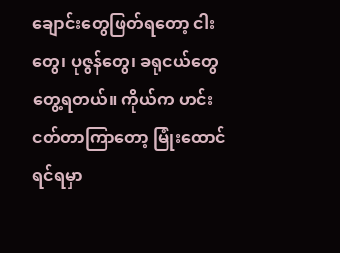ချောင်းတွေဖြတ်ရတော့ ငါးတွေ၊ ပုဇွန်တွေ၊ ခရုငယ်တွေ တွေ့ရတယ်။ ကိုယ်က ဟင်းငတ်တာကြာတော့ မြုံးထောင်ရင်ရမှာ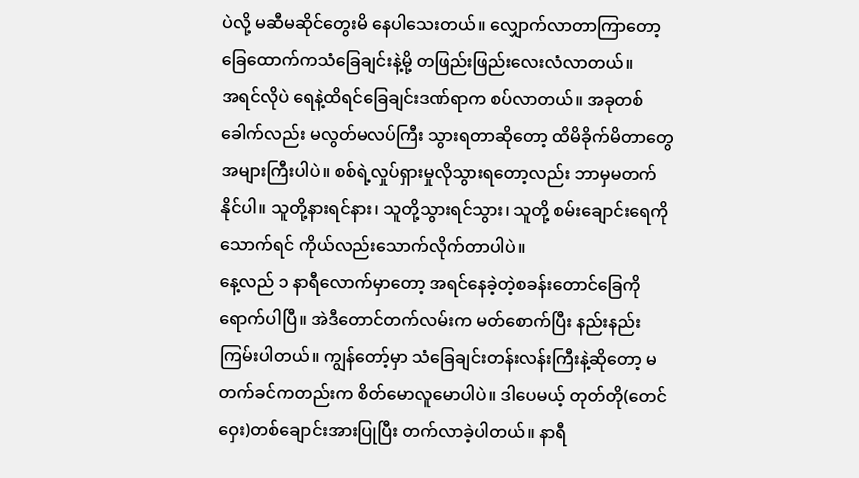ပဲလို့ မဆီမဆိုင်တွေးမိ နေပါသေးတယ်။ လျှောက်လာတာကြာတော့ ခြေထောက်ကသံခြေချင်းနဲ့မို့ တဖြည်းဖြည်းလေးလံလာတယ်။
အရင်လိုပဲ ရေနဲ့ထိရင်ခြေချင်းဒဏ်ရာက စပ်လာတယ်။ အခုတစ်ခေါက်လည်း မလွတ်မလပ်ကြီး သွားရတာဆိုတော့ ထိမိခိုက်မိတာတွေအများကြီးပါပဲ။ စစ်ရဲ့လှုပ်ရှားမှုလိုသွားရတော့လည်း ဘာမှမတက်နိုင်ပါ။ သူတို့နားရင်နား၊ သူတို့သွားရင်သွား၊ သူတို့ စမ်းချောင်းရေကိုသောက်ရင် ကိုယ်လည်းသောက်လိုက်တာပါပဲ။
နေ့လည် ၁ နာရီလောက်မှာတော့ အရင်နေခဲ့တဲ့စခန်းတောင်ခြေကို ရောက်ပါပြီ။ အဲဒီတောင်တက်လမ်းက မတ်စောက်ပြီး နည်းနည်းကြမ်းပါတယ်။ ကျွန်တော့်မှာ သံခြေချင်းတန်းလန်းကြီးနဲ့ဆိုတော့ မတက်ခင်ကတည်းက စိတ်မောလူမောပါပဲ။ ဒါပေမယ့် တုတ်တို(တေင်ဝှေး)တစ်ချောင်းအားပြုပြီး တက်လာခဲ့ပါတယ်။ နာရီ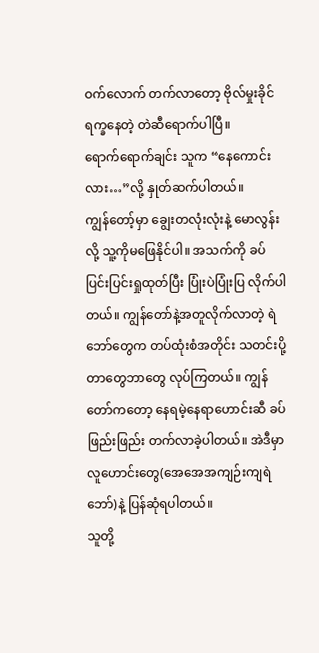ဝက်လောက် တက်လာတော့ ဗိုလ်မှုးခိုင်ရက္ခနေတဲ့ တဲဆီရောက်ပါပြီ။
ရောက်ရောက်ချင်း သူက “နေကောင်းလား…”လို့ နှုတ်ဆက်ပါတယ်။
ကျွန်တော့်မှာ ချွေးတလုံးလုံးနဲ့ မောလွန်းလို့ သူ့ကိုမဖြေနိုင်ပါ။ အသက်ကို ခပ်ပြင်းပြင်းရှုထုတ်ပြီး ပြုံးပဲပြုံးပြ လိုက်ပါတယ်။ ကျွန်တော်နဲ့အတူလိုက်လာတဲ့ ရဲဘော်တွေက တပ်ထုံးစံအတိုင်း သတင်းပို့တာတွေဘာတွေ လုပ်ကြတယ်။ ကျွန်တော်ကတော့ နေရမဲ့နေရာဟောင်းဆီ ခပ်ဖြည်းဖြည်း တက်လာခဲ့ပါတယ်။ အဲဒီမှာ လူဟောင်းတွေ(အေအေအကျဉ်းကျရဲဘော်)နဲ့ ပြန်ဆုံရပါတယ်။
သူတို့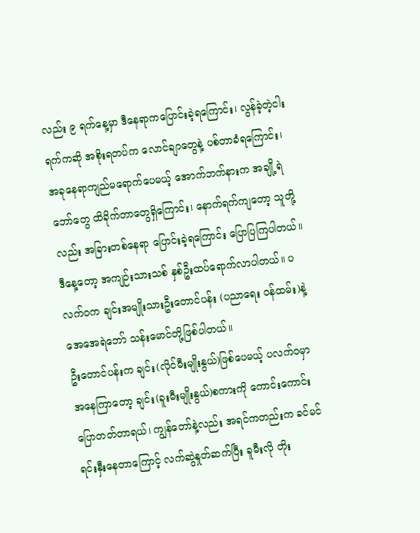လည်း ၉ ရက်နေ့မှာ ဒီနေရာကပြောင်းခဲ့ရကြောင်း၊ လွန်ခဲ့တဲ့ငါးရက်ကဆို အစိုးရတပ်က လောင်ချာတွေနဲ့ ပစ်တာခံရကြောင်း၊ အခုနေရာကျည်မရောက်ပေမယ့် အောက်ဘက်နားက အချို့ရဲဘော်တွေ ထိခိုက်တာတွေရှိကြောင်း၊ နောက်ရက်ကျတော့ သူတို့လည်း အခြားတစ်နေရာ ပြောင်းခဲ့ရကြောင်း ပြောပြကြပါတယ်။
ဒီနေ့တော့ အကျဉ်းသားသစ် နှစ်ဦးထပ်ရောက်လာပါတယ်။ ပလက်ဝက ချင်းအမျိုးသားဦးတောင်ပန်း (ပညာရေး ဝန်ထမ်း)နဲ့ အေအေရဲဘော် သန်းမောင်တို့ဖြစ်ပါတယ်။
ဦးတောင်ပန်းက ချင်း(လိုင်မီးမျိုးနွယ်)ဖြစ်ပေမယ့် ပလက်ဝမှာ အနေကြာတော့ ချင်း(ခူးမီးမျိုးနွယ်)စကားကို ကောင်းကောင်းပြောတတ်တာရယ်၊ ကျွန်တော်နဲ့လည်း အရင်ကတည်းက ခင်မင်ရင်းနှီးနေတာကြောင့် လက်ဆွဲနှုတ်ဆက်ပြီး ခူမီးလို တိုး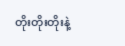တိုးတိုးတိုးနဲ့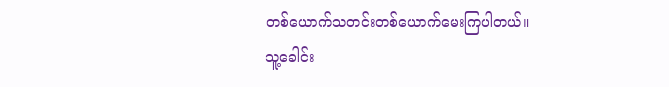တစ်ယောက်သတင်းတစ်ယောက်မေးကြပါတယ်။
သူ့ခေါင်း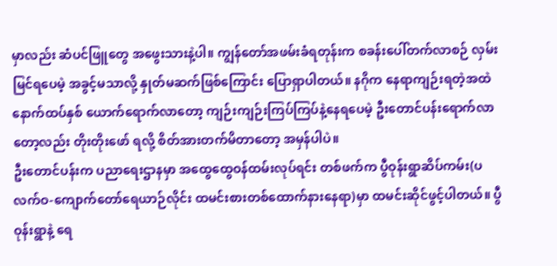မှာလည်း ဆံပင်ဖြူတွေ အဖွေးသားနဲ့ပါ။ ကျွန်တော်အဖမ်းခံရတုန်းက စခန်းပေါ်တက်လာစဉ် လှမ်းမြင်ရပေမဲ့ အခွင့်မသာလို့ နှုတ်မဆက်ဖြစ်ကြောင်း ပြောရှာပါတယ်။ နဂိုက နေရာကျဉ်းရတဲ့အထဲ နောက်ထပ်နှစ် ယောက်ရောက်လာတော့ ကျဉ်းကျဉ်းကြပ်ကြပ်နဲ့နေရပေမဲ့ ဦးတောင်ပန်းရောက်လာတော့လည်း တိုးတိုးဖော် ရလို့ စိတ်အားတက်မိတာတော့ အမှန်ပါပဲ။
ဦးတောင်ပန်းက ပညာရေးဌာနမှာ အထွေထွေဝန်ထမ်းလုပ်ရင်း တစ်ဖက်က ပွီဝုန်းရွာဆိပ်ကမ်း(ပလက်ဝ-ကျောက်တော်ရေယာဉ်လိုင်း ထမင်းစားတစ်ထောက်နားနေရာ)မှာ ထမင်းဆိုင်ဖွင့်ပါတယ်။ ပွီဝုန်းရွာနဲ့ ရေ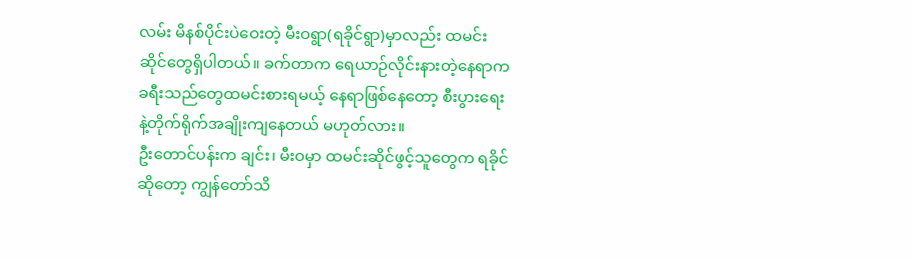လမ်း မိနစ်ပိုင်းပဲဝေးတဲ့ မီးဝရွာ(ရခိုင်ရွာ)မှာလည်း ထမင်းဆိုင်တွေရှိပါတယ်။ ခက်တာက ရေယာဉ်လိုင်းနားတဲ့နေရာက ခရီးသည်တွေထမင်းစားရမယ့် နေရာဖြစ်နေတော့ စီးပွားရေးနဲ့တိုက်ရိုက်အချိုးကျနေတယ် မဟုတ်လား။
ဦးတောင်ပန်းက ချင်း၊ မီးဝမှာ ထမင်းဆိုင်ဖွင့်သူတွေက ရခိုင်ဆိုတော့ ကျွန်တော်သိ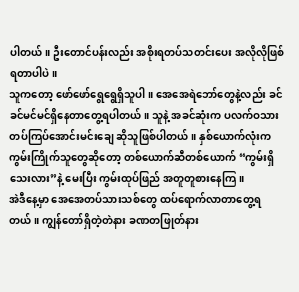ပါတယ်။ ဦးတောင်ပန်းလည်း အစိုးရတပ်သတင်းပေး အလိုလိုဖြစ်ရတာပါပဲ။
သူကတော့ ဖော်ဖော်ရွေရွေရှိသူပါ။ အေအေရဲဘော်တွေနဲ့လည်း ခင်ခင်မင်မင်ရှိနေတာတွေ့ရပါတယ်။ သူနဲ့ အခင်ဆုံးက ပလက်ဝသား တပ်ကြပ်အောင်းမင်းချေ ဆိုသူဖြစ်ပါတယ်။ နှစ်ယောက်လုံးက ကွမ်းကြိုက်သူတွေဆိုတော့ တစ်ယောက်ဆီတစ်ယောက် “ကွမ်းရှိသေးလား”နဲ့ မေးပြီး ကွမ်းထုပ်ဖြည် အတူတူစားနေကြ။
အဲဒီနေ့မှာ အေအေတပ်သားသစ်တွေ ထပ်ရောက်လာတာတွေ့ရတယ်။ ကျွန်တော်ရှိတဲ့တဲနား ခဏတဖြုတ်နား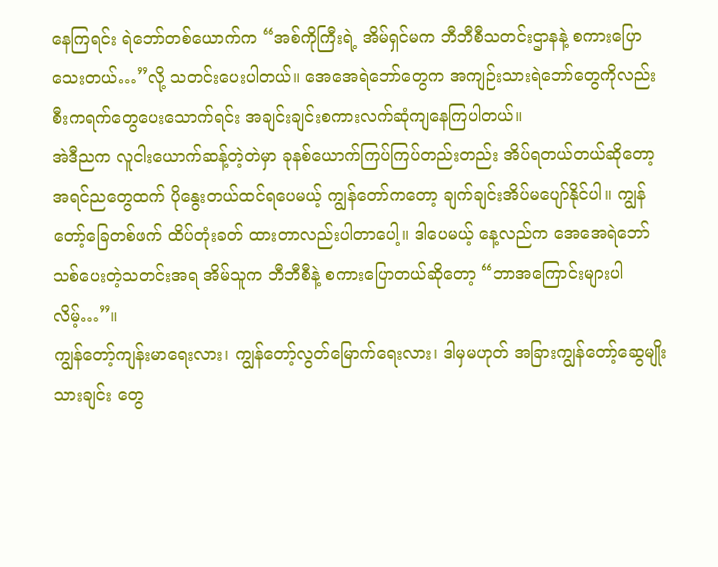နေကြရင်း ရဲဘော်တစ်ယောက်က “အစ်ကိုကြီးရဲ့ အိမ်ရှင်မက ဘီဘီစီသတင်းဌာနနဲ့ စကားပြောသေးတယ်…”လို့ သတင်းပေးပါတယ်။ အေအေရဲဘော်တွေက အကျဉ်းသားရဲဘော်တွေကိုလည်း စီးကရက်တွေပေးသောက်ရင်း အချင်းချင်းစကားလက်ဆုံကျနေကြပါတယ်။
အဲဒီညက လူငါးယောက်ဆန့်တဲ့တဲမှာ ခုနစ်ယောက်ကြပ်ကြပ်တည်းတည်း အိပ်ရတယ်တယ်ဆိုတော့ အရင်ညတွေထက် ပိုနွေးတယ်ထင်ရပေမယ့် ကျွန်တော်ကတော့ ချက်ချင်းအိပ်မပျော်နိုင်ပါ။ ကျွန်တော့်ခြေတစ်ဖက် ထိပ်တုံးခတ် ထားတာလည်းပါတာပေါ့။ ဒါပေမယ့် နေ့လည်က အေအေရဲဘော်သစ်ပေးတဲ့သတင်းအရ အိမ်သူက ဘီဘီစီနဲ့ စကားပြောတယ်ဆိုတော့ “ဘာအကြောင်းများပါလိမ့်…”။
ကျွန်တော့်ကျန်းမာရေးလား၊ ကျွန်တော့်လွတ်မြောက်ရေးလား၊ ဒါမှမဟုတ် အခြားကျွန်တော့်ဆွေမျိုးသားချင်း တွေ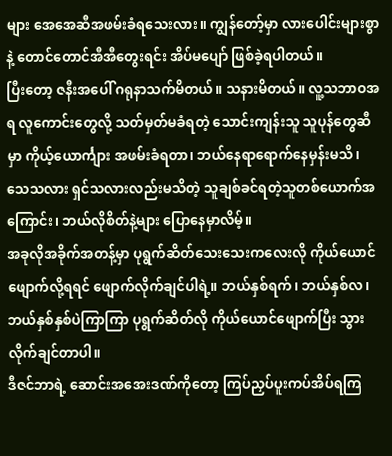များ အေအေဆီအဖမ်းခံရသေးလား။ ကျွန်တော့်မှာ လားပေါင်းများစွာနဲ့ တောင်တောင်အီအီတွေးရင်း အိပ်မပျော် ဖြစ်ခဲ့ရပါတယ်။
ပြီးတော့ ဇနီးအပေါ် ဂရုနာသက်မိတယ်။ သနားမိတယ်။ လူ့သဘာဝအရ လူကောင်းတွေလို့ သတ်မှတ်မခံရတဲ့ သောင်းကျန်းသူ သူပုန်တွေဆီမှာ ကိုယ့်ယောင်္ကျား အဖမ်းခံရတာ၊ ဘယ်နေရာရောက်နေမှန်းမသိ၊ သေသလား ရှင်သလားလည်းမသိတဲ့ သူချစ်ခင်ရတဲ့သူတစ်ယောက်အကြောင်း၊ ဘယ်လိုစိတ်နဲ့များ ပြောနေမှာလိမ့်။
အခုလိုအခိုက်အတန့်မှာ ပုရွက်ဆိတ်သေးသေးကလေးလို ကိုယ်ယောင်ဖျောက်လို့ရရင် ဖျောက်လိုက်ချင်ပါရဲ့။ ဘယ်နှစ်ရက်၊ ဘယ်နှစ်လ၊ ဘယ်နှစ်နှစ်ပဲကြာကြာ ပုရွက်ဆိတ်လို ကိုယ်ယောင်ဖျောက်ပြီး သွားလိုက်ချင်တာပါ။
ဒီဇင်ဘာရဲ့ ဆောင်းအအေးဒဏ်ကိုတော့ ကြပ်ညှပ်ပူးကပ်အိပ်ရကြ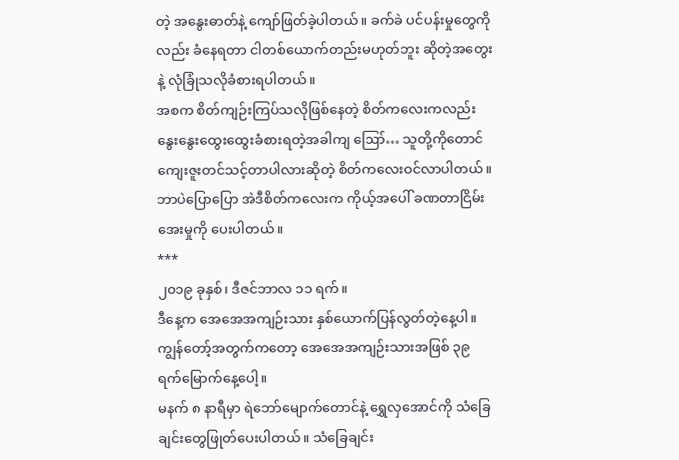တဲ့ အနွေးဓာတ်နဲ့ ကျော်ဖြတ်ခဲ့ပါတယ်။ ခက်ခဲ ပင်ပန်းမှုတွေကိုလည်း ခံနေရတာ ငါတစ်ယောက်တည်းမဟုတ်ဘူး ဆိုတဲ့အတွေးနဲ့ လုံခြုံသလိုခံစားရပါတယ်။
အစက စိတ်ကျဉ်းကြပ်သလိုဖြစ်နေတဲ့ စိတ်ကလေးကလည်း နွေးနွေးထွေးထွေးခံစားရတဲ့အခါကျ ဪ… သူတို့ကိုတောင် ကျေးဇူးတင်သင့်တာပါလားဆိုတဲ့ စိတ်ကလေးဝင်လာပါတယ်။
ဘာပဲပြောပြော အဲဒီစိတ်ကလေးက ကိုယ့်အပေါ် ခဏတာငြိမ်းအေးမှုကို ပေးပါတယ်။
***
၂၀၁၉ ခုနှစ်၊ ဒီဇင်ဘာလ ၁၁ ရက်။
ဒီနေ့က အေအေအကျဉ်းသား နှစ်ယောက်ပြန်လွတ်တဲ့နေ့ပါ။ ကျွန်တော့်အတွက်ကတော့ အေအေအကျဉ်းသားအဖြစ် ၃၉ ရက်မြောက်နေ့ပေါ့။
မနက် ၈ နာရီမှာ ရဲဘော်မျောက်တောင်နဲ့ ရွှေလှအောင်ကို သံခြေချင်းတွေဖြုတ်ပေးပါတယ်။ သံခြေချင်း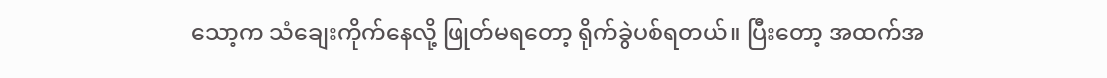သော့က သံချေးကိုက်နေလို့ ဖြုတ်မရတော့ ရိုက်ခွဲပစ်ရတယ်။ ပြီးတော့ အထက်အ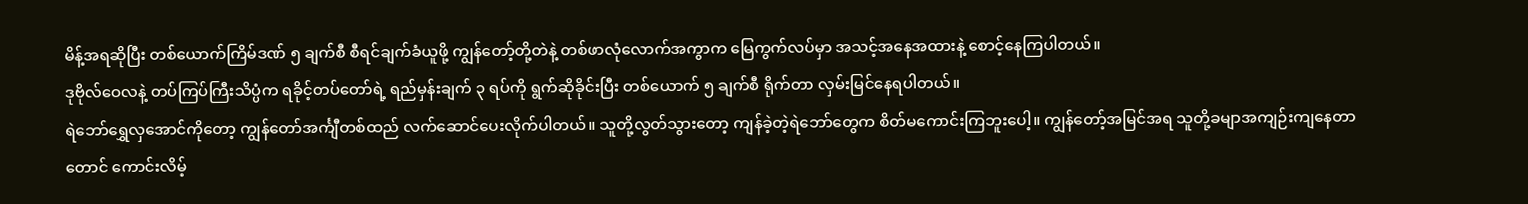မိန့်အရဆိုပြီး တစ်ယောက်ကြိမ်ဒဏ် ၅ ချက်စီ စီရင်ချက်ခံယူဖို့ ကျွန်တော့်တို့တဲနဲ့ တစ်ဖာလုံလောက်အကွာက မြေကွက်လပ်မှာ အသင့်အနေအထားနဲ့ စောင့်နေကြပါတယ်။
ဒုဗိုလ်ဝေလနဲ့ တပ်ကြပ်ကြီးသိပ္ပံက ရခိုင့်တပ်တော်ရဲ့ ရည်မှန်းချက် ၃ ရပ်ကို ရွက်ဆိုခိုင်းပြီး တစ်ယောက် ၅ ချက်စီ ရိုက်တာ လှမ်းမြင်နေရပါတယ်။
ရဲဘော်ရွှေလှအောင်ကိုတော့ ကျွန်တော်အင်္ကျီတစ်ထည် လက်ဆောင်ပေးလိုက်ပါတယ်။ သူတို့လွတ်သွားတော့ ကျန်ခဲ့တဲ့ရဲဘော်တွေက စိတ်မကောင်းကြဘူးပေါ့။ ကျွန်တော့်အမြင်အရ သူတို့ခမျာအကျဉ်းကျနေတာတောင် ကောင်းလိမ့်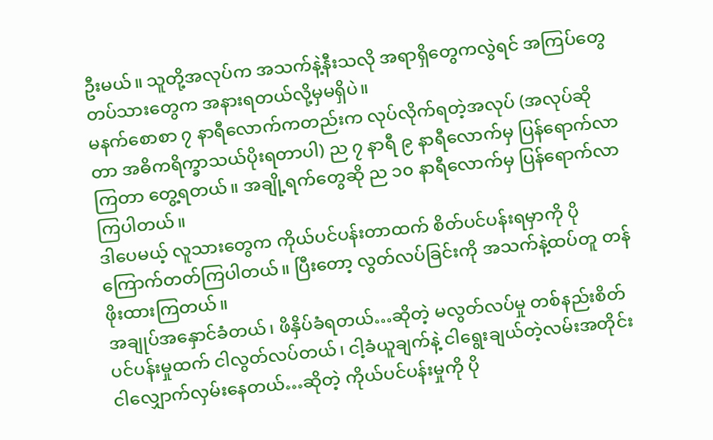ဦးမယ်။ သူတို့အလုပ်က အသက်နဲ့နီးသလို အရာရှိတွေကလွဲရင် အကြပ်တွေတပ်သားတွေက အနားရတယ်လို့မှမရှိပဲ။
မနက်စောစာ ၇ နာရီလောက်ကတည်းက လုပ်လိုက်ရတဲ့အလုပ် (အလုပ်ဆိုတာ အဓိကရိက္ခာသယ်ပိုးရတာပါ) ည ၇ နာရီ ၉ နာရီလောက်မှ ပြန်ရောက်လာကြတာ တွေ့ရတယ်။ အချို့ရက်တွေဆို ည ၁၀ နာရီလောက်မှ ပြန်ရောက်လာကြပါတယ်။
ဒါပေမယ့် လူသားတွေက ကိုယ်ပင်ပန်းတာထက် စိတ်ပင်ပန်းရမှာကို ပိုကြောက်တတ်ကြပါတယ်။ ပြီးတော့ လွတ်လပ်ခြင်းကို အသက်နဲ့ထပ်တူ တန်ဖိုးထားကြတယ်။
အချုပ်အနှောင်ခံတယ်၊ ဖိနှိပ်ခံရတယ်…ဆိုတဲ့ မလွတ်လပ်မှု တစ်နည်းစိတ်ပင်ပန်းမှုထက် ငါလွတ်လပ်တယ်၊ ငါ့ခံယူချက်နဲ့ ငါရွေးချယ်တဲ့လမ်းအတိုင်း ငါလျှောက်လှမ်းနေတယ်…ဆိုတဲ့ ကိုယ်ပင်ပန်းမှုကို ပို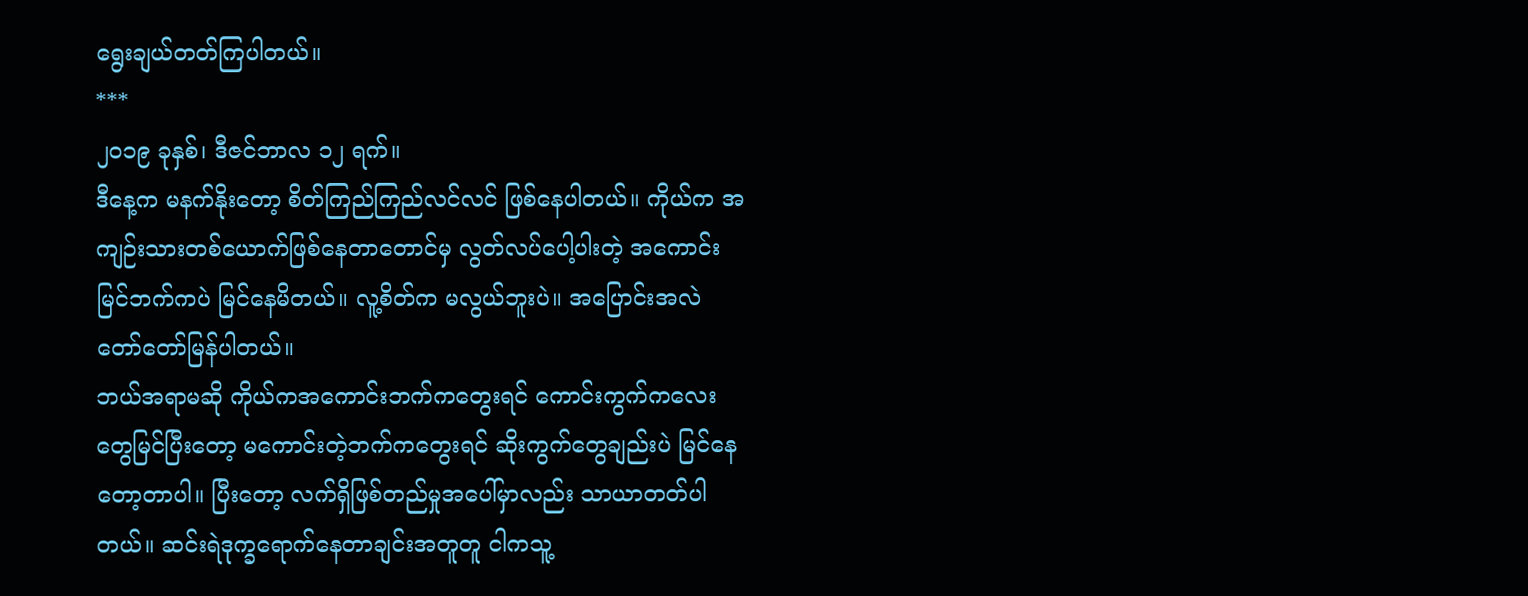ရွေးချယ်တတ်ကြပါတယ်။
***
၂၀၁၉ ခုနှစ်၊ ဒီဇင်ဘာလ ၁၂ ရက်။
ဒီနေ့က မနက်နိုးတော့ စိတ်ကြည်ကြည်လင်လင် ဖြစ်နေပါတယ်။ ကိုယ်က အကျဉ်းသားတစ်ယောက်ဖြစ်နေတာတောင်မှ လွတ်လပ်ပေါ့ပါးတဲ့ အကောင်းမြင်ဘက်ကပဲ မြင်နေမိတယ်။ လူ့စိတ်က မလွယ်ဘူးပဲ။ အပြောင်းအလဲ တော်တော်မြန်ပါတယ်။
ဘယ်အရာမဆို ကိုယ်ကအကောင်းဘက်ကတွေးရင် ကောင်းကွက်ကလေးတွေမြင်ပြီးတော့ မကောင်းတဲ့ဘက်ကတွေးရင် ဆိုးကွက်တွေချည်းပဲ မြင်နေတော့တာပါ။ ပြီးတော့ လက်ရှိဖြစ်တည်မှုအပေါ်မှာလည်း သာယာတတ်ပါတယ်။ ဆင်းရဲဒုက္ခရောက်နေတာချင်းအတူတူ ငါကသူ့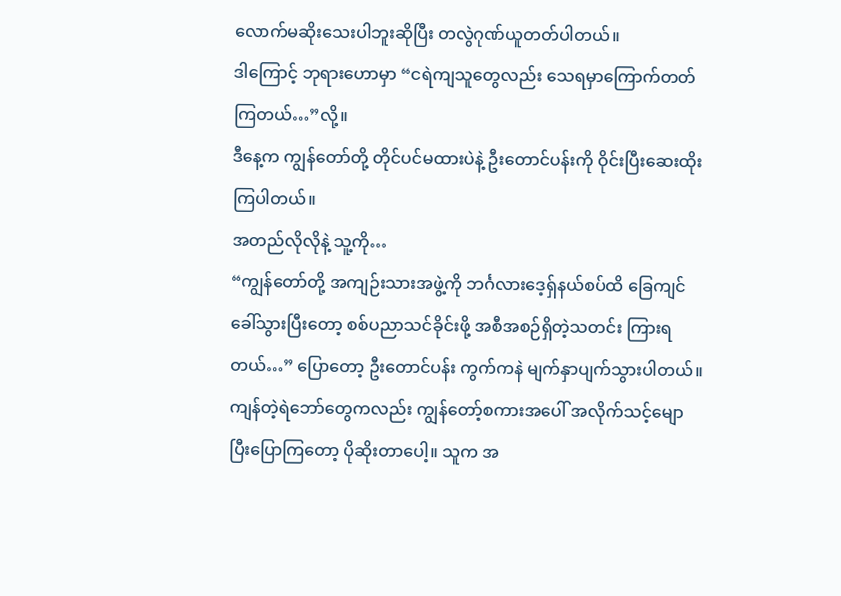လောက်မဆိုးသေးပါဘူးဆိုပြီး တလွဲဂုဏ်ယူတတ်ပါတယ်။
ဒါကြောင့် ဘုရားဟောမှာ “ငရဲကျသူတွေလည်း သေရမှာကြောက်တတ်ကြတယ်…”လို့။
ဒီနေ့က ကျွန်တော်တို့ တိုင်ပင်မထားပဲနဲ့ ဦးတောင်ပန်းကို ဝိုင်းပြီးဆေးထိုးကြပါတယ်။
အတည်လိုလိုနဲ့ သူ့ကို…
“ကျွန်တော်တို့ အကျဉ်းသားအဖွဲ့ကို ဘင်္ဂလားဒေ့ရှ်နယ်စပ်ထိ ခြေကျင်ခေါ်သွားပြီးတော့ စစ်ပညာသင်ခိုင်းဖို့ အစီအစဉ်ရှိတဲ့သတင်း ကြားရတယ်…” ပြောတော့ ဦးတောင်ပန်း ကွက်ကနဲ မျက်နှာပျက်သွားပါတယ်။
ကျန်တဲ့ရဲဘော်တွေကလည်း ကျွန်တော့်စကားအပေါ် အလိုက်သင့်မျောပြီးပြောကြတော့ ပိုဆိုးတာပေါ့။ သူက အ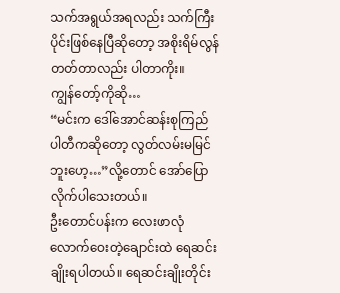သက်အရွယ်အရလည်း သက်ကြီးပိုင်းဖြစ်နေပြီဆိုတော့ အစိုးရိမ်လွန်တတ်တာလည်း ပါတာကိုး။
ကျွန်တော့်ကိုဆို…
“မင်းက ဒေါ်အောင်ဆန်းစုကြည် ပါတီကဆိုတော့ လွတ်လမ်းမမြင်ဘူးဟေ့…”လို့တောင် အော်ပြောလိုက်ပါသေးတယ်။
ဦးတောင်ပန်းက လေးဖာလုံလောက်ဝေးတဲ့ချောင်းထဲ ရေဆင်းချိုးရပါတယ်။ ရေဆင်းချိုးတိုင်း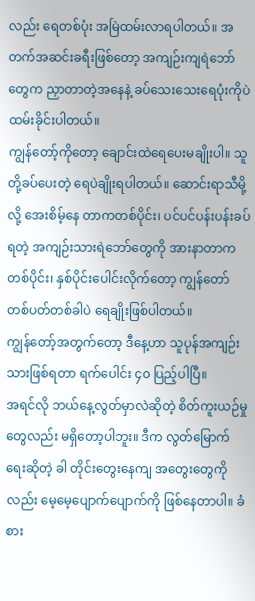လည်း ရေတစ်ပုံး အမြဲထမ်းလာရပါတယ်။ အတက်အဆင်းခရီးဖြစ်တော့ အကျဉ်းကျရဲဘော်တွေက ညှာတာတဲ့အနေနဲ့ ခပ်သေးသေးရေပုံးကိုပဲ ထမ်းခိုင်းပါတယ်။
ကျွန်တော့်ကိုတော့ ချောင်းထဲရေပေးမချိုးပါ။ သူတို့ခပ်ပေးတဲ့ ရေပဲချိုးရပါတယ်။ ဆောင်းရာသီမို့လို့ အေးစိမ့်နေ တာကတစ်ပိုင်း၊ ပင်ပင်ပန်းပန်းခပ်ရတဲ့ အကျဉ်းသားရဲဘော်တွေကို အားနာတာကတစ်ပိုင်း၊ နှစ်ပိုင်းပေါင်းလိုက်တော့ ကျွန်တော်တစ်ပတ်တစ်ခါပဲ ရေချိုးဖြစ်ပါတယ်။
ကျွန်တော့်အတွက်တော့ ဒီနေ့ဟာ သူပုန်အကျဉ်းသားဖြစ်ရတာ ရက်ပေါင်း ၄၀ ပြည့်ပါပြီ။
အရင်လို ဘယ်နေ့လွတ်မှာလဲဆိုတဲ့ စိတ်ကူးယဉ်မှုတွေလည်း မရှိတော့ပါဘူး။ ဒီက လွတ်မြောက်ရေးဆိုတဲ့ ခါ တိုင်းတွေးနေကျ အတွေးတွေကိုလည်း မေ့မေ့ပျောက်ပျောက်ကို ဖြစ်နေတာပါ။ ခံစား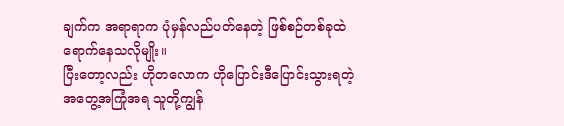ချက်က အရာရာက ပုံမှန်လည်ပတ်နေတဲ့ ဖြစ်စဉ်တစ်ခုထဲ ရောက်နေသလိုမျိုး။
ပြီးတော့လည်း ဟိုတလောက ဟိုပြောင်းဒီပြောင်းသွားရတဲ့ အတွေ့အကြုံအရ သူတို့ကျွန်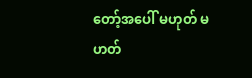တော့်အပေါ် မဟုတ် မဟတ်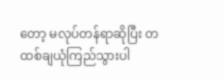တော့ မလုပ်တန်ရာဆိုပြီး တထစ်ချယုံကြည်သွားပါ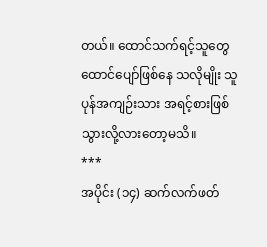တယ်။ ထောင်သက်ရင့်သူတွေ ထောင်ပျော်ဖြစ်နေ သလိုမျိုး သူပုန်အကျဉ်းသား အရင့်စားဖြစ်သွားလို့လားတော့မသိ။
***
အပိုင်း (၁၄) ဆက်လက်ဖတ်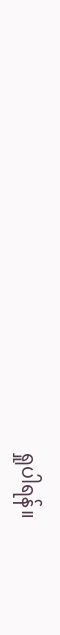ရှုပါရန်။